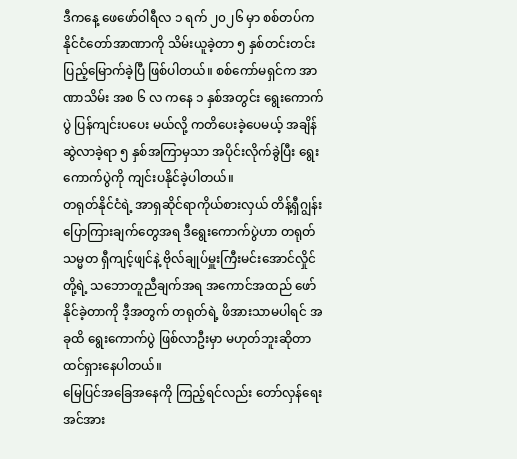ဒီကနေ့ ဖေဖော်ဝါရီလ ၁ ရက် ၂၀၂၆ မှာ စစ်တပ်က နိုင်ငံတော်အာဏာကို သိမ်းယူခဲ့တာ ၅ နှစ်တင်းတင်း ပြည့်မြောက်ခဲ့ပြီ ဖြစ်ပါတယ်။ စစ်ကော်မရှင်က အာဏာသိမ်း အစ ၆ လ ကနေ ၁ နှစ်အတွင်း ရွေးကောက်ပွဲ ပြန်ကျင်းပပေး မယ်လို့ ကတိပေးခဲ့ပေမယ့် အချိန်ဆွဲလာခဲ့ရာ ၅ နှစ်အကြာမှသာ အပိုင်းလိုက်ခွဲပြီး ရွေးကောက်ပွဲကို ကျင်းပနိုင်ခဲ့ပါတယ်။
တရုတ်နိုင်ငံရဲ့ အာရှဆိုင်ရာကိုယ်စားလှယ် တိန့်ရှီဂျွန်း ပြောကြားချက်တွေအရ ဒီရွေးကောက်ပွဲဟာ တရုတ် သမ္မတ ရှီကျင့်ဖျင်နဲ့ ဗိုလ်ချုပ်မှူးကြီးမင်းအောင်လှိုင်တို့ရဲ့ သဘောတူညီချက်အရ အကောင်အထည် ဖော်နိုင်ခဲ့တာကို ဒီ့အတွက် တရုတ်ရဲ့ ဖိအားသာမပါရင် အခုထိ ရွေးကောက်ပွဲ ဖြစ်လာဦးမှာ မဟုတ်ဘူးဆိုတာ ထင်ရှားနေပါတယ်။
မြေပြင်အခြေအနေကို ကြည့်ရင်လည်း တော်လှန်ရေးအင်အား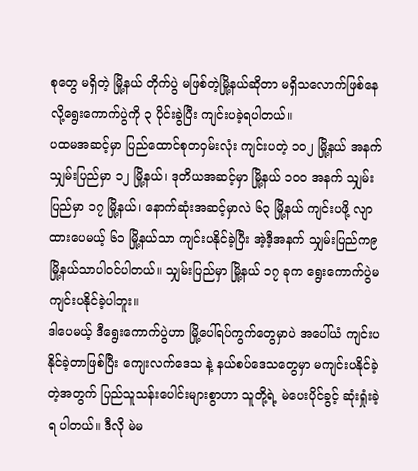စုတွေ မရှိတဲ့ မြို့နယ် တိုက်ပွဲ မဖြစ်တဲ့မြို့နယ်ဆိုတာ မရှိသလောက်ဖြစ်နေလို့ရွေးကောက်ပွဲကို ၃ ပိုင်းခွဲပြီး ကျင်းပခဲ့ရပါတယ်။
ပထမအဆင့်မှာ ပြည်ထောင်စုတဝှမ်းလုံး ကျင်းပတဲ့ ၁၀၂ မြို့နယ် အနက် သျှမ်းပြည်မှာ ၁၂ မြို့နယ်၊ ဒုတိယအဆင့်မှာ မြို့နယ် ၁၀၀ အနက် သျှမ်းပြည်မှာ ၁၇ မြို့နယ်၊ နောက်ဆုံးအဆင့်မှာလဲ ၆၃ မြို့နယ် ကျင်းပဖို့ လျာထားပေမယ့် ၆၁ မြို့နယ်သာ ကျင်းပနိုင်ခဲ့ပြီး အဲ့ဒီ့အနက် သျှမ်းပြည်က၉ မြို့နယ်သာပါဝင်ပါတယ်။ သျှမ်းပြည်မှာ မြို့နယ် ၁၇ ခုက ရွေးကောက်ပွဲမကျင်းပနိုင်ခဲ့ပါဘူး။
ဒါပေမယ့် ဒီရွေးကောက်ပွဲဟာ မြို့ပေါ်ရပ်ကွက်တွေမှာပဲ အပေါ်ယံ ကျင်းပနိုင်ခဲ့တာဖြစ်ပြီး ကျေးလက်ဒေသ နဲ့ နယ်စပ်ဒေသတွေမှာ မကျင်းပနိုင်ခဲ့တဲ့အတွက် ပြည်သူသန်းပေါင်းများစွာဟာ သူတို့ရဲ့ မဲပေးပိုင်ခွင့် ဆုံးရှုံးခဲ့ရ ပါတယ်။ ဒီလို မဲမ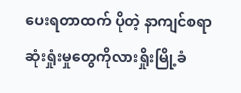ပေးရတာထက် ပိုတဲ့ နာကျင်စရာ ဆုံးရှုံးမှုတွေကိုလားရှိုးမြို့ခံ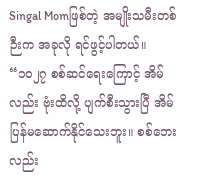Singal Momဖြစ်တဲ့ အမျိုးသမီးတစ်ဉီးက အခုလို ရင်ဖွင့်ပါတယ်။
“၁၀၂၇ စစ်ဆင်ရေးကြောင့် အိမ်လည်း ဗုံးထိလို့ ပျက်စီးသွားပြီ အိမ်ပြန်မဆောက်နိုင်သေးဘူး။ စစ်ဘေးလည်း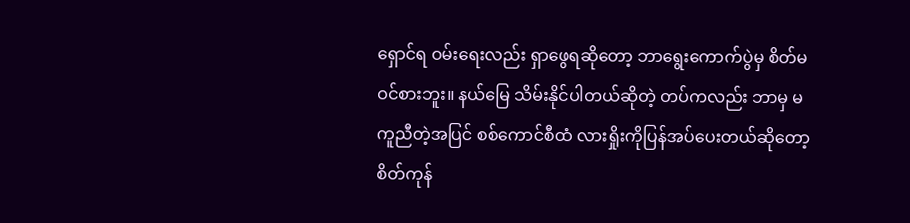ရှောင်ရ ဝမ်းရေးလည်း ရှာဖွေရဆိုတော့ ဘာရွေးကောက်ပွဲမှ စိတ်မဝင်စားဘူး။ နယ်မြေ သိမ်းနိုင်ပါတယ်ဆိုတဲ့ တပ်ကလည်း ဘာမှ မကူညီတဲ့အပြင် စစ်ကောင်စီထံ လားရှိုးကိုပြန်အပ်ပေးတယ်ဆိုတော့ စိတ်ကုန်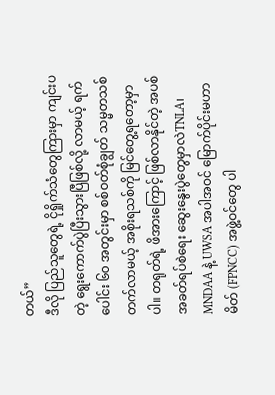တယ်”
ဒီလို ပြည်သူတွေရဲ့ ငိုရှိုက်သံတွေကြားမှာ ကျင်းပတဲ့ ရွေးကောက်ပွဲပြီးသွားပြီဖြစ်လို့ လာမယ့် ရက်ပေါင်း ၆၀ အတွင်းမှာ စစ်ဝတ်စုံချွတ် သမ္မတသစ် တက်လာမယ့် အစိုးရသစ်ကို မြင်တွေ့ရတော့မှာပါ။ တရုတ်ရဲ့ ဖိအားကြောင့် ဖြစ်လာနိုင်တဲ့ အပစ်အခတ်ရပ်စဲရေး ဆွေးနွေးပွဲတွေမှာလဲTNLA၊ MNDAA နဲ့ UWSA အပါအဝင် မြောက်ပိုင်းမဟာမိတ် (FPNCC) အဖွဲ့ဝင်တွေ ပါ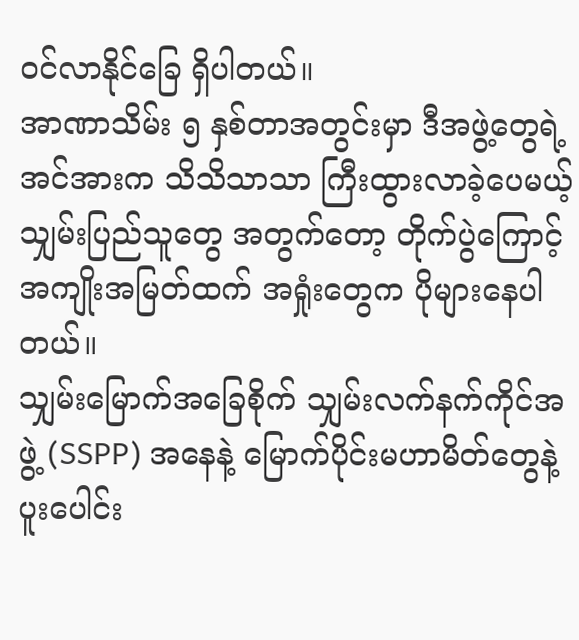ဝင်လာနိုင်ခြေ ရှိပါတယ်။
အာဏာသိမ်း ၅ နှစ်တာအတွင်းမှာ ဒီအဖွဲ့တွေရဲ့ အင်အားက သိသိသာသာ ကြီးထွားလာခဲ့ပေမယ့် သျှမ်းပြည်သူတွေ အတွက်တော့ တိုက်ပွဲကြောင့်အကျိုးအမြတ်ထက် အရှုံးတွေက ပိုများနေပါတယ်။
သျှမ်းမြောက်အခြေစိုက် သျှမ်းလက်နက်ကိုင်အဖွဲ့ (SSPP) အနေနဲ့ မြောက်ပိုင်းမဟာမိတ်တွေနဲ့ ပူးပေါင်း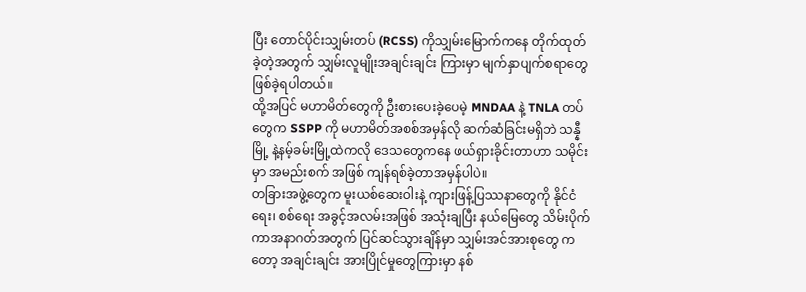ပြီး တောင်ပိုင်းသျှမ်းတပ် (RCSS) ကိုသျှမ်းမြောက်ကနေ တိုက်ထုတ်ခဲ့တဲ့အတွက် သျှမ်းလူမျိုးအချင်းချင်း ကြားမှာ မျက်နှာပျက်စရာတွေ ဖြစ်ခဲ့ရပါတယ်။
ထို့အပြင် မဟာမိတ်တွေကို ဦးစားပေးခဲ့ပေမဲ့ MNDAA နဲ့ TNLA တပ်တွေက SSPP ကို မဟာမိတ်အစစ်အမှန်လို ဆက်ဆံခြင်းမရှိဘဲ သန္နီမြို့ နဲ့နမ့်ခမ်းမြို့ထဲကလို ဒေသတွေကနေ ဖယ်ရှားခိုင်းတာဟာ သမိုင်းမှာ အမည်းစက် အဖြစ် ကျန်ရစ်ခဲ့တာအမှန်ပါပဲ။
တခြားအဖွဲ့တွေက မူးယစ်ဆေးဝါးနဲ့ ကျားဖြန့်ပြဿနာတွေကို နိုင်ငံရေး၊ စစ်ရေး အခွင့်အလမ်းအဖြစ် အသုံးချပြီး နယ်မြေတွေ သိမ်းပိုက်ကာအနာဂတ်အတွက် ပြင်ဆင်သွားချိန်မှာ သျှမ်းအင်အားစုတွေ ကတော့ အချင်းချင်း အားပြိုင်မှုတွေကြားမှာ နစ်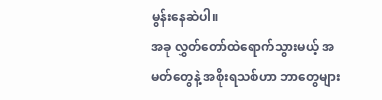မွန်းနေဆဲပါ။
အခု လွှတ်တော်ထဲရောက်သွားမယ့် အမတ်တွေနဲ့ အစိုးရသစ်ဟာ ဘာတွေများ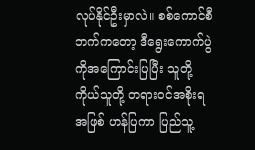လုပ်နိုင်ဦးမှာလဲ။ စစ်ကောင်စီဘက်ကတော့ ဒီရွေးကောက်ပွဲကိုအကြောင်းပြပြီး သူတို့ကိုယ်သူတို့ တရားဝင်အစိုးရအဖြစ် ဟန်ပြကာ ပြည်သူ့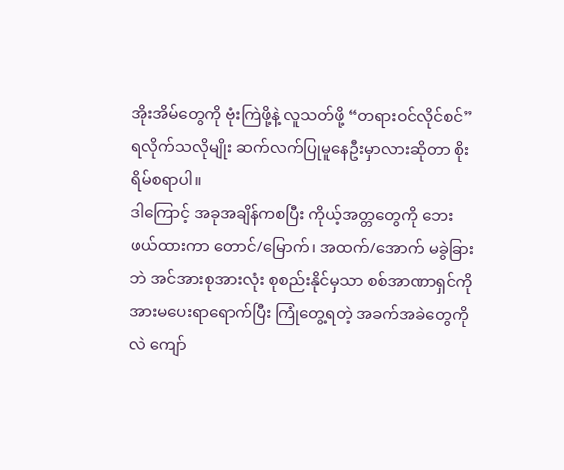အိုးအိမ်တွေကို ဗုံးကြဲဖို့နဲ့ လူသတ်ဖို့ “တရားဝင်လိုင်စင်” ရလိုက်သလိုမျိုး ဆက်လက်ပြုမူနေဦးမှာလားဆိုတာ စိုးရိမ်စရာပါ။
ဒါကြောင့် အခုအချိန်ကစပြီး ကိုယ့်အတ္တတွေကို ဘေးဖယ်ထားကာ တောင်/မြောက်၊ အထက်/အောက် မခွဲခြားဘဲ အင်အားစုအားလုံး စုစည်းနိုင်မှသာ စစ်အာဏာရှင်ကို အားမပေးရာရောက်ပြီး ကြုံတွေ့ရတဲ့ အခက်အခဲတွေကိုလဲ ကျော်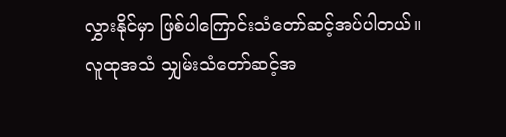လွှားနိုင်မှာ ဖြစ်ပါကြောင်းသံတော်ဆင့်အပ်ပါတယ်။
လူထုအသံ သျှမ်းသံတော်ဆင့်အ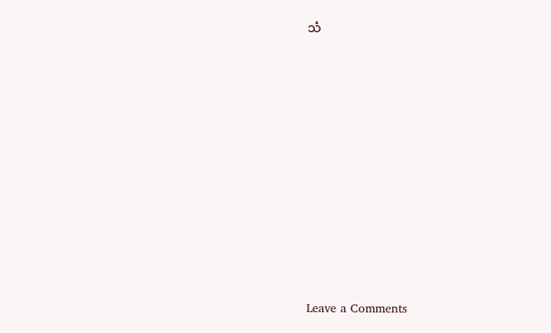သံ












Leave a Comments